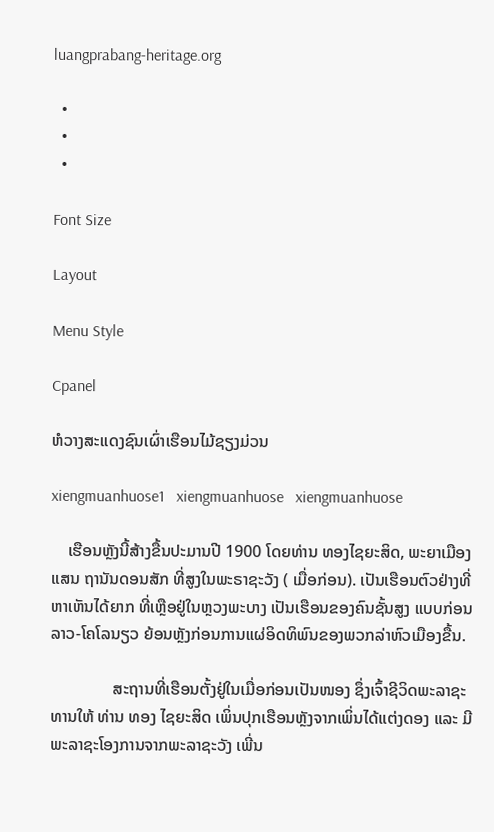luangprabang-heritage.org

  •
  •
  •

Font Size

Layout

Menu Style

Cpanel

ຫໍວາງສະແດງຊົນເຜົ່າເຮືອນໄມ້ຊຽງມ່ວນ

xiengmuanhuose1   xiengmuanhuose   xiengmuanhuose

    ເຮືອນຫຼັງນີ້ສ້າງຂື້ນປະມານປີ 1900 ໂດຍທ່ານ ທອງໄຊຍະສິດ, ພະຍາເມືອງແສນ ຖານັນດອນສັກ ທີ່ສູງໃນພະຣາຊະວັງ ( ເມື່ອກ່ອນ). ເປັນເຮືອນຕົວຢ່າງທີ່ຫາເຫັນໄດ້ຍາກ ທີ່ເຫຼືອຢູ່ໃນຫຼວງພະບາງ ເປັນເຮືອນຂອງຄົນຊັ້ນສູງ ແບບກ່ອນ ລາວ-ໂຄໂລນຽວ ຍ້ອນຫຼັງກ່ອນການແຜ່ອິດທິພົນຂອງພວກລ່າຫົວເມືອງຂື້ນ.

               ສະຖານທີ່ເຮືອນຕັ້ງຢູ່ໃນເມື່ອກ່ອນເປັນໜອງ ຊຶ່ງເຈົ້າຊີວິດພະລາຊະທານໃຫ້ ທ່ານ ທອງ ໄຊຍະສິດ ເພິ່ນປຸກເຮືອນຫຼັງຈາກເພິ່ນໄດ້ແຕ່ງດອງ ແລະ ມີພະລາຊະໂອງການຈາກພະລາຊະວັງ ເພີ່ນ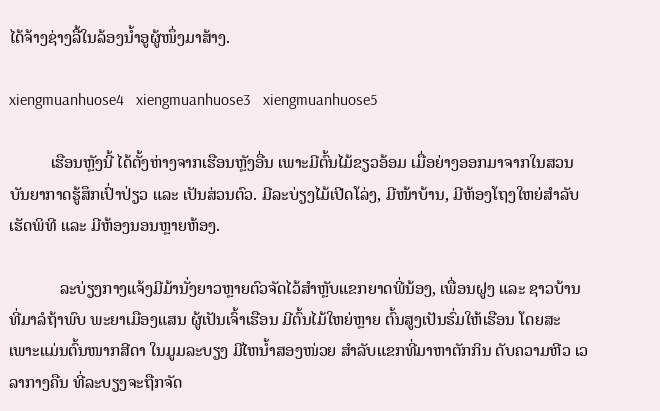ໄດ້ຈ້າງຊ່າງລື້ໃນລ້ອງນ້ຳອູຜູ້ໜຶ່ງມາສ້າງ.

xiengmuanhuose4   xiengmuanhuose3   xiengmuanhuose5

          ເຮືອນຫຼັງນີ້ ໄດ້ຕັ້ງຫ່າງຈາກເຮືອນຫຼັງອື່ນ ເພາະມີຕົ້ນໄມ້ຂຽວອ້ອມ ເມື່ອຍ່າງອອກມາຈາກໃນສວນ ບັນຍາກາດຮູ້ສຶກເປົ່າປ່ຽວ ແລະ ເປັນສ່ວນຕົວ. ມີລະບ່ຽງໄມ້ເປີດໂລ່ງ, ມີໜ້າບ້ານ, ມີຫ້ອງໂຖງໃຫຍ່ສຳລັບ ເຮັດພິທີ ແລະ ມີຫ້ອງນອນຫຼາຍຫ້ອງ.

            ລະບ່ຽງກາງແຈ້ງມີມ້ານັ່ງຍາວຫຼາຍຕົວຈັດໄວ້ສຳຫຼັບແຂກຍາດພີ່ນ້ອງ, ເພື່ອນຝູງ ແລະ ຊາວບ້ານທີ່ມາລໍຖ້າພົບ ພະຍາເມືອງແສນ ຜູ້ເປັນເຈົ້າເຮືອນ ມີຕົ້ນໄມ້ໃຫຍ່ຫຼາຍ ຕົ້ນສູງເປັນຮົ່ມໃຫ້ເຮືອນ ໂດຍສະເພາະແມ່ນຕົ້ນໜາກສີດາ ໃນມູມລະບຽງ ມີໄຫນ້ຳສອງໜ່ວຍ ສຳລັບແຂກທີ່ມາຫາຕັກກິນ ດັບຄວາມຫີວ ເວລາກາງຄືນ ທີ່ລະບຽງຈະຖືກຈັດ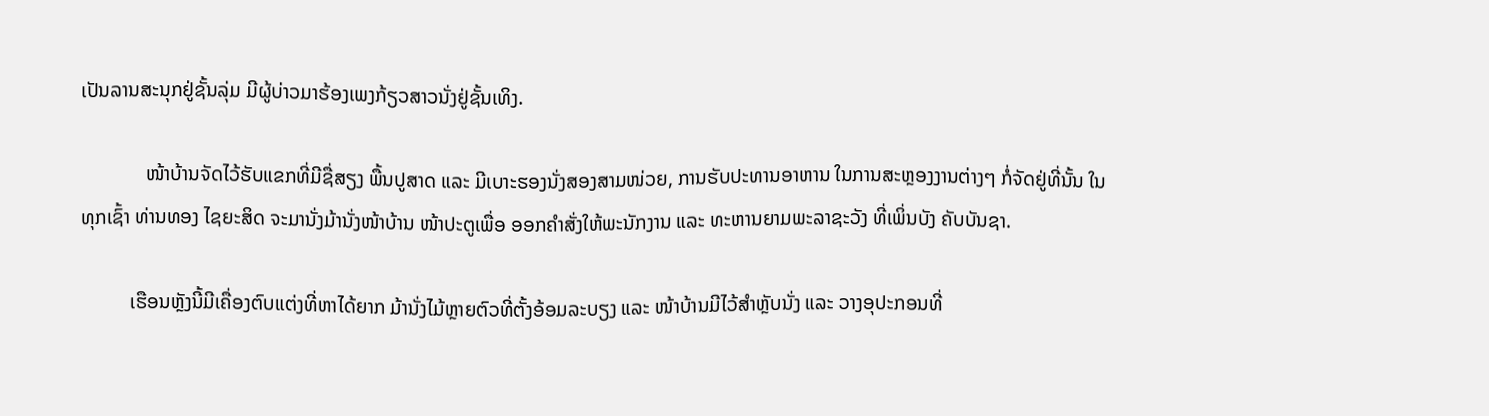ເປັນລານສະນຸກຢູ່ຊັ້ນລຸ່ມ ມີຜູ້ບ່າວມາຮ້ອງເພງກ້ຽວສາວນັ່ງຢູ່ຊັ້ນເທິງ.

             ໜ້າບ້ານຈັດໄວ້ຮັບແຂກທີ່ມີຊື່ສຽງ ພື້ນປູສາດ ແລະ ມີເບາະຮອງນັ່ງສອງສາມໜ່ວຍ, ການຮັບປະທານອາຫານ ໃນການສະຫຼອງງານຕ່າງໆ ກໍ່ຈັດຢູ່ທີ່ນັ້ນ ໃນທຸກເຊົ້າ ທ່ານທອງ ໄຊຍະສິດ ຈະມານັ່ງມ້ານັ່ງໜ້າບ້ານ ໜ້າປະຕູເພື່ອ ອອກຄຳສັ່ງໃຫ້ພະນັກງານ ແລະ ທະຫານຍາມພະລາຊະວັງ ທີ່ເພິ່ນບັງ ຄັບບັນຊາ.

          ເຮືອນຫຼັງນີ້ມີເຄື່ອງຕົບແຕ່ງທີ່ຫາໄດ້ຍາກ ມ້ານັ່ງໄມ້ຫຼາຍຕົວທີ່ຕັ້ງອ້ອມລະບຽງ ແລະ ໜ້າບ້ານມີໄວ້ສຳຫຼັບນັ່ງ ແລະ ວາງອຸປະກອນທີ່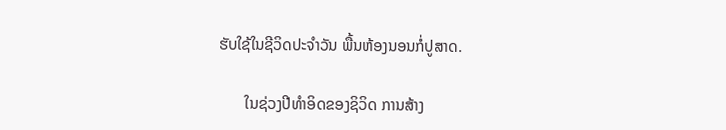ຮັບໃຊ້ໃນຊີວິດປະຈຳວັນ ພື້ນຫ້ອງນອນກໍ່ປູສາດ.

       ໃນຊ່ວງປີທຳອິດຂອງຊິວິດ ການສ້າງ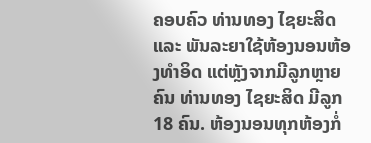ຄອບຄົວ ທ່ານທອງ ໄຊຍະສິດ ແລະ ພັນລະຍາໃຊ້ຫ້ອງນອນຫ້ອງທຳອິດ ແຕ່ຫຼັງຈາກມີລູກຫຼາຍຄົນ ທ່ານທອງ ໄຊຍະສິດ ມີລູກ 18 ຄົນ. ຫ້ອງນອນທຸກຫ້ອງກໍ່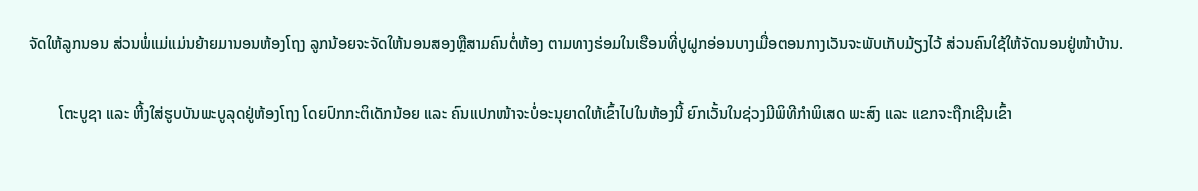ຈັດໃຫ້ລູກນອນ ສ່ວນພໍ່ແມ່ແມ່ນຍ້າຍມານອນຫ້ອງໂຖງ ລູກນ້ອຍຈະຈັດໃຫ້ນອນສອງຫຼືສາມຄົນຕໍ່ຫ້ອງ ຕາມທາງຮ່ອມໃນເຮືອນທີ່ປູຝູກອ່ອນບາງເມື່ອຕອນກາງເວັນຈະພັບເກັບມ້ຽງໄວ້ ສ່ວນຄົນໃຊ້ໃຫ້ຈັດນອນຢູ່ໜ້າບ້ານ.

        ໂຕະບູຊາ ແລະ ຫີ້ງໃສ່ຮູບບັນພະບູລຸດຢູ່ຫ້ອງໂຖງ ໂດຍປົກກະຕິເດັກນ້ອຍ ແລະ ຄົນແປກໜ້າຈະບໍ່ອະນຸຍາດໃຫ້ເຂົ້າໄປໃນຫ້ອງນີ້ ຍົກເວັ້ນໃນຊ່ວງມີພິທີກຳພິເສດ ພະສົງ ແລະ ແຂກຈະຖືກເຊີນເຂົ້າ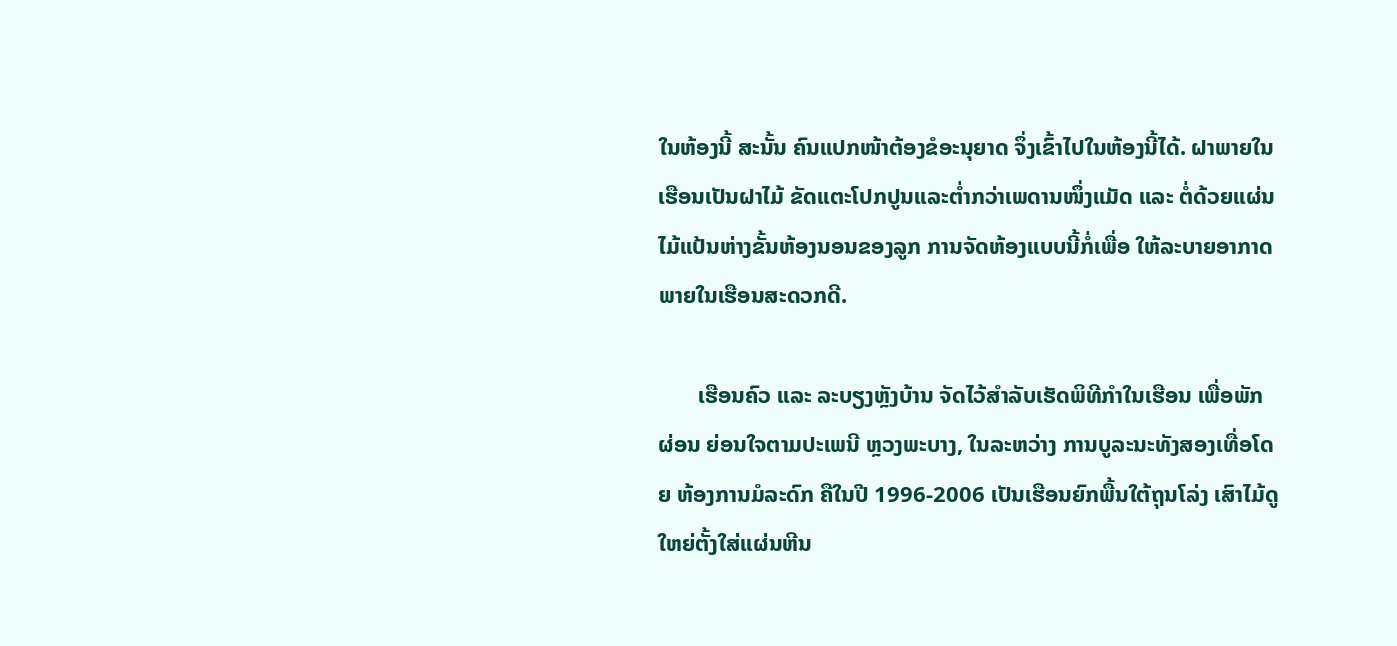ໃນຫ້ອງນີ້ ສະນັ້ນ ຄົນແປກໜ້າຕ້ອງຂໍອະນຸຍາດ ຈຶ່ງເຂົ້າໄປໃນຫ້ອງນີ້ໄດ້. ຝາພາຍໃນເຮືອນເປັນຝາໄມ້ ຂັດແຕະໂປກປູນແລະຕ່ຳກວ່າເພດານໜຶ່ງແມັດ ແລະ ຕໍ່ດ້ວຍແຜ່ນໄມ້ແປ້ນຫ່າງຂັ້ນຫ້ອງນອນຂອງລູກ ການຈັດຫ້ອງແບບນີ້ກໍ່ເພື່ອ ໃຫ້ລະບາຍອາກາດພາຍໃນເຮືອນສະດວກດີ.

       ເຮືອນຄົວ ແລະ ລະບຽງຫຼັງບ້ານ ຈັດໄວ້ສຳລັບເຮັດພິທີກຳໃນເຮືອນ ເພື່ອພັກຜ່ອນ ຍ່ອນໃຈຕາມປະເພນີ ຫຼວງພະບາງ, ໃນລະຫວ່າງ ການບູລະນະທັງສອງເທື່ອໂດຍ ຫ້ອງການມໍລະດົກ ຄືໃນປີ 1996-2006 ເປັນເຮືອນຍົກພື້ນໃຕ້ຖຸນໂລ່ງ ເສົາໄມ້ດູໃຫຍ່ຕັ້ງໃສ່ແຜ່ນຫີນ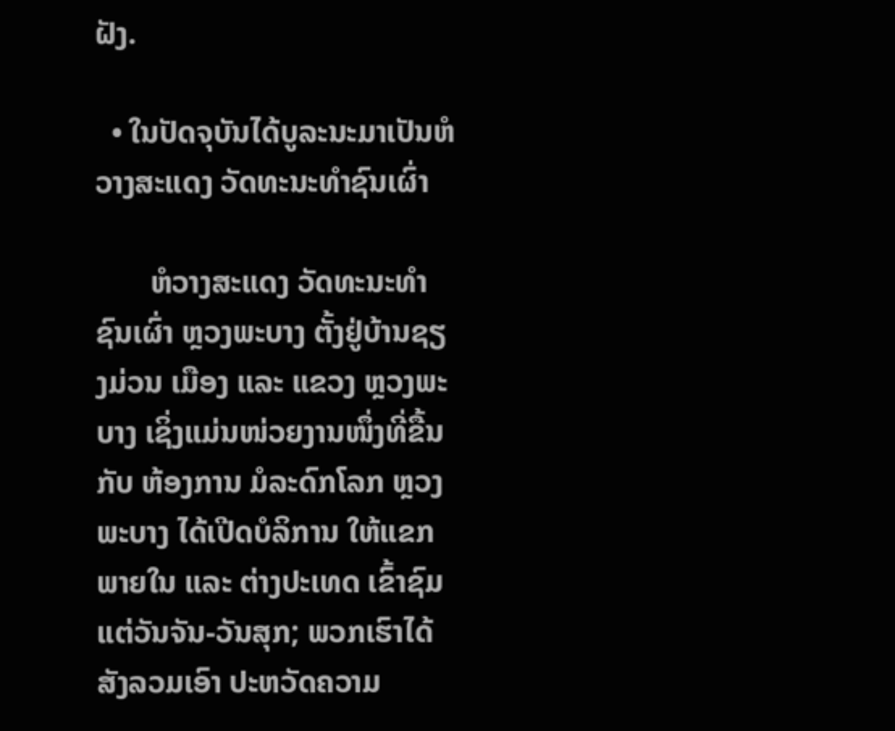ຝັງ.

  • ໃນປັດຈຸບັນໄດ້ບູລະນະມາເປັນຫໍວາງສະແດງ ວັດທະນະທຳຊົນເຜົ່າ

       ຫໍວາງສະແດງ ວັດທະນະທຳຊົນເຜົ່າ ຫຼວງພະບາງ ຕັ້ງຢູ່ບ້ານຊຽງມ່ວນ ເມືອງ ແລະ ແຂວງ ຫຼວງພະບາງ ເຊິ່ງແມ່ນໜ່ວຍງານໜຶ່ງທີ່ຂື້ນກັບ ຫ້ອງການ ມໍລະດົກໂລກ ຫຼວງພະບາງ ໄດ້ເປີດບໍລິການ ໃຫ້ແຂກພາຍໃນ ແລະ ຕ່າງປະເທດ ເຂົ້າຊົມແຕ່ວັນຈັນ-ວັນສຸກ; ພວກເຮົາໄດ້ສັງລວມເອົາ ປະຫວັດຄວາມ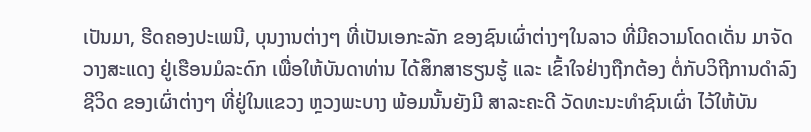ເປັນມາ, ຮີດຄອງປະເພນີ, ບຸນງານຕ່າງໆ ທີ່ເປັນເອກະລັກ ຂອງຊົນເຜົ່າຕ່າງໆໃນລາວ ທີ່ມີຄວາມໂດດເດັ່ນ ມາຈັດວາງສະແດງ ຢູ່ເຮືອນມໍລະດົກ ເພື່ອໃຫ້ບັນດາທ່ານ ໄດ້ສຶກສາຮຽນຮູ້ ແລະ ເຂົ້າໃຈຢ່າງຖືກຕ້ອງ ຕໍ່ກັບວິຖີການດຳລົງຊີວິດ ຂອງເຜົ່າຕ່າງໆ ທີ່ຢູ່ໃນແຂວງ ຫຼວງພະບາງ ພ້ອມນັ້ນຍັງມີ ສາລະຄະດີ ວັດທະນະທຳຊົນເຜົ່າ ໄວ້ໃຫ້ບັນ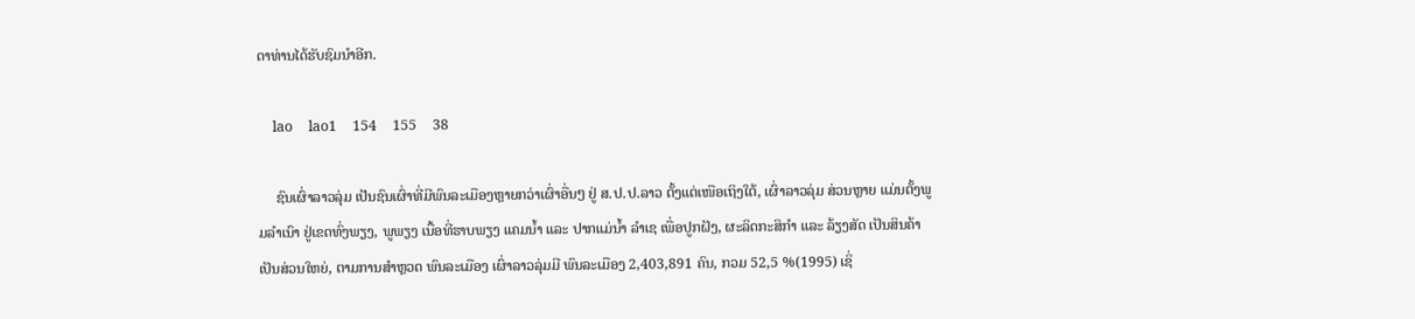ດາທ່ານໄດ້ຮັບຊົມນຳອີກ.

    lao    lao1    154    155    38

     ຊົນເຜົ່າລາວລຸ່ມ ເປັນຊົນເຜົ່າທີ່ມີພົນລະເມືອງຫຼາຍກວ່າເຜົ່າອື່ນໆ ຢູ່ ສ.ປ.ປ.ລາວ ຕັ້ງແຕ່ເໜືອເຖິງໃຕ້, ເຜົ່າລາວລຸ່ມ ສ່ວນຫຼາຍ ແມ່ນຕັ້ງພູມລຳເນົາ ຢູ່ເຂດທົ່ງພຽງ, ພູພຽງ ເນື້ອທີ່ຮາບພຽງ ແຄມນ້ຳ ແລະ ປາກແມ່ນ້ຳ ລຳເຊ ເພື່ອປູກຝັງ, ຜະລິດກະສິກຳ ແລະ ລ້ຽງສັດ ເປັນສິນຄ້າ ເປັນສ່ວນໃຫຍ່, ຕາມການສຳຫຼວດ ພົນລະເມືອງ ເຜົ່າລາວລຸ່ມມີ ພົນລະເມືອງ 2,403,891 ຄົນ, ກວມ 52,5 %(1995) ເຊິ່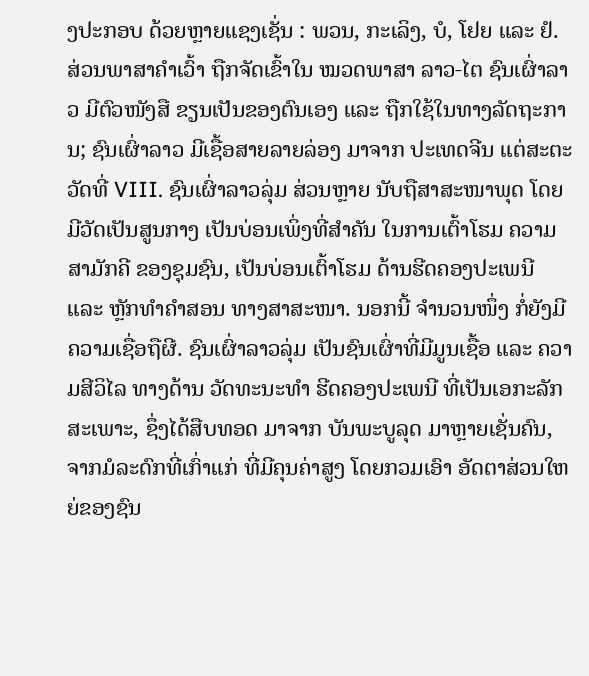ງປະກອບ ດ້ວຍຫຼາຍແຊງເຊັ່ນ : ພວນ, ກະເລິງ, ບໍ, ໂຢຍ ແລະ ຢໍ. ສ່ວນພາສາຄຳເວົ້າ ຖືກຈັດເຂົ້າໃນ ໝວດພາສາ ລາວ-ໄຕ ຊົນເຜົ່າລາວ ມີຕົວໜັງສື ຂຽນເປັນຂອງຕົນເອງ ແລະ ຖືກໃຊ້ໃນທາງລັດຖະການ; ຊົນເຜົ່າລາວ ມີເຊື້ອສາຍລາຍລ່ອງ ມາຈາກ ປະເທດຈີນ ແຕ່ສະຕະວັດທີ່ VIII. ຊົນເຜົ່າລາວລຸ່ມ ສ່ວນຫຼາຍ ນັບຖືສາສະໜາພຸດ ໂດຍມີວັດເປັນສູນກາງ ເປັນບ່ອນເພິ່ງທີ່ສຳຄັນ ໃນການເຕົ້າໂຮມ ຄວາມສາມັກຄີ ຂອງຊຸມຊົນ, ເປັນບ່ອນເຕົ້າໂຮມ ດ້ານຮີດຄອງປະເພນີ ແລະ ຫຼັກທຳຄຳສອນ ທາງສາສະໜາ. ນອກນີ້ ຈຳນວນໜຶ່ງ ກໍ່ຍັງມີຄວາມເຊື່ອຖືຜີ. ຊົນເຜົ່າລາວລຸ່ມ ເປັນຊົນເຜົ່າທີ່ມີມູນເຊື້ອ ແລະ ຄວາມສີວິໄລ ທາງດ້ານ ວັດທະນະທຳ ຮີດຄອງປະເພນີ ທີ່ເປັນເອກະລັກສະເພາະ, ຊຶ່ງໄດ້ສືບທອດ ມາຈາກ ບັນພະບູລຸດ ມາຫຼາຍເຊັ່ນຄົນ, ຈາກມໍລະດົກທີ່ເກົ່າແກ່ ທີ່ມີຄຸນຄ່າສູງ ໂດຍກວມເອົາ ອັດຕາສ່ວນໃຫຍ່ຂອງຊົນ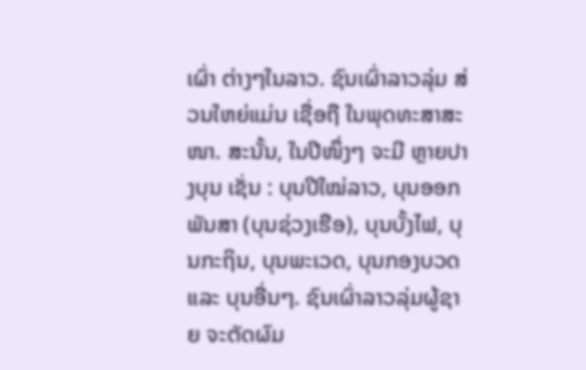ເຜົ່າ ຕ່າງໆໃນລາວ. ຊົນເຜົ່າລາວລຸ່ມ ສ່ວນໃຫຍ່ແມ່ນ ເຊື່ອຖື ໃນພຸດທະສາສະໜາ. ສະນັ້ນ, ໃນປີໜຶ່ງໆ ຈະມີ ຫຼາຍປາງບຸນ ເຊັ່ນ : ບຸນປີໃໝ່ລາວ, ບຸນອອກພັນສາ (ບຸນຊ່ວງເຮືອ), ບຸນບັ້ງໄຟ, ບຸນກະຖິນ, ບຸນພະເວດ, ບຸນກອງບວດ ແລະ ບຸນອື່ນໆ. ຊົນເຜົ່າລາວລຸ່ມຜູ້ຊາຍ ຈະຕັດຜົມ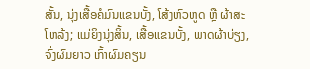ສັ້ນ, ນຸ່ງເສື້ອຄໍມົນແຂນບັ້ງ, ໂສ້ງຫົວຫູດ ຫຼື ຜ້າສະໂຫລ້ງ; ແມ່ຍິງນຸ່ງສິ້ນ, ເສື້ອແຂນບັ້ງ, ພາດຜ້າບ່ຽງ, ຈົ່ງຜົມຍາວ ເກົ້າຜົມຄຽນ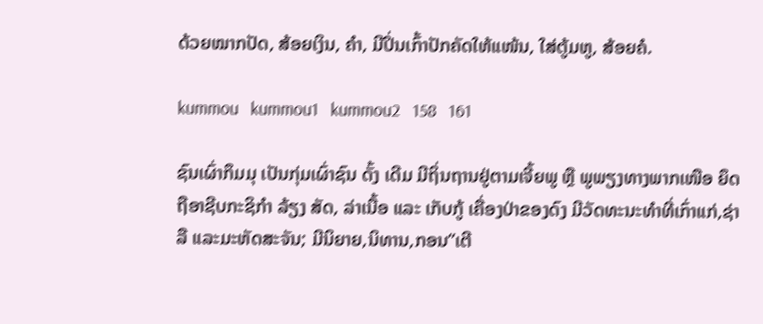ດ້ວຍໝາກປັດ, ສ້ອຍເງິນ, ຄຳ, ມີປິ່ນເກົ້າປັກຄັດໃຫ້ແໜ້ນ, ໃສ່ຕູ້ມຫູ, ສ້ອຍຄໍ.

kummou   kummou1   kummou2   158   161

ຊົນເຜົ່າກຶມມຸ ເປັນກຸ່ມເຜົ່າຊົນ ດັ້ງ ເດີມ ມີຖິ່ນຖານຢູ່ຕາມເຈີ້ຍພູ ຫຼື ພູພຽງທາງພາກເໜືອ ຍຶດຖືອາຊີບກະຊິກຳ ລ້ຽງ ສັດ, ລ່າເນື້ອ ແລະ ເກັບກູ້ ເຄື່ອງປ່າຂອງດົງ ມີວັດທະນະທຳທີ່ເກົ່າແກ່,ຊ່າລື ແລະມະຫັດສະຈັນ; ມີນິຍາຍ,ນິທານ,ກອນ”ເຕີ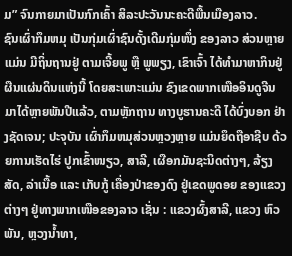ມ” ຈົນກາຍມາເປັນກົກເຄົ້າ ສິລະປະວັນນະຄະດີພື້ນເມືອງລາວ.
ຊົນເຜົ່າກຶມຫມຸ ເປັນກຸ່ມເຜົ່າຊົນດັ້ງເດີມກຸ່ມໜຶ່ງ ຂອງລາວ ສ່ວນຫຼາຍແມ່ນ ມີຖິ່ນຖານຢູ່ ຕາມເຈີ້ຍພູ ຫຼື ພູພຽງ, ເຂົາເຈົ້າ ໄດ້ທຳມາຫາກິນຢູ່ຜືນແຜ່ນດິນແຫ່ງນີ້ ໂດຍສະເພາະແມ່ນ ຂົງເຂດພາກເໜືອອິນດູຈີນ ມາໄດ້ຫຼາຍພັນປີແລ້ວ, ຕາມຫຼັກຖານ ທາງບູຮານຄະດີ ໄດ້ບົ່ງບອກ ຢ່າງຊັດເຈນ; ປະຈຸບັນ ເຜົ່າກຶມຫມຸສ່ວນຫຼວງຫຼາຍ ແມ່ນຍຶດຖືອາຊີບ ດ້ວຍການເຮັດໄຮ່ ປູກເຂົ້າໜຽວ, ສາລີ, ເຜືອກມັນຊະນິດຕ່າງໆ, ລ້ຽງສັດ, ລ່າເນື້ອ ແລະ ເກັບກູ້ ເຄື່ອງປ່າຂອງດົງ ຢູ່ເຂດພູດອຍ ຂອງແຂວງຕ່າງໆ ຢູ່ທາງພາກເໜືອຂອງລາວ ເຊັ່ນ : ແຂວງຜົ້ງສາລີ, ແຂວງ ຫົວພັນ, ຫຼວງນ້ຳທາ,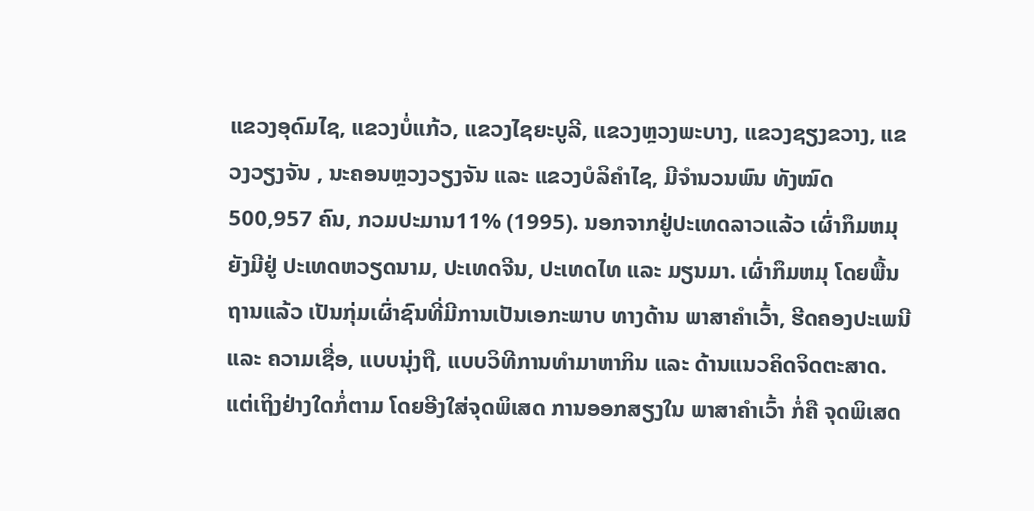ແຂວງອຸດົມໄຊ, ແຂວງບໍ່ແກ້ວ, ແຂວງໄຊຍະບູລີ, ແຂວງຫຼວງພະບາງ, ແຂວງຊຽງຂວາງ, ແຂວງວຽງຈັນ , ນະຄອນຫຼວງວຽງຈັນ ແລະ ແຂວງບໍລິຄຳໄຊ, ມີຈຳນວນພົນ ທັງໝົດ 500,957 ຄົນ, ກວມປະມານ11% (1995). ນອກຈາກຢູ່ປະເທດລາວແລ້ວ ເຜົ່າກຶມຫມຸ ຍັງມີຢູ່ ປະເທດຫວຽດນາມ, ປະເທດຈີນ, ປະເທດໄທ ແລະ ມຽນມາ. ເຜົ່າກຶມຫມຸ ໂດຍພື້ນຖານແລ້ວ ເປັນກຸ່ມເຜົ່າຊົນທີ່ມີການເປັນເອກະພາບ ທາງດ້ານ ພາສາຄຳເວົ້າ, ຮີດຄອງປະເພນີ ແລະ ຄວາມເຊື່ອ, ແບບນຸ່ງຖື, ແບບວິທີການທຳມາຫາກິນ ແລະ ດ້ານແນວຄິດຈິດຕະສາດ. ແຕ່ເຖິງຢ່າງໃດກໍ່ຕາມ ໂດຍອີງໃສ່ຈຸດພິເສດ ການອອກສຽງໃນ ພາສາຄຳເວົ້າ ກໍ່ຄື ຈຸດພິເສດ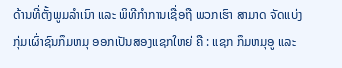ດ້ານທີ່ຕັ້ງພູມລຳເນົາ ແລະ ພິທີກຳການເຊື່ອຖື ພວກເຮົາ ສາມາດ ຈັດແບ່ງ ກຸ່ມເຜົ່າຊົນກຶມຫມຸ ອອກເປັນສອງແຊກໃຫຍ່ ຄື : ແຊກ ກຶມຫມຸອູ ແລະ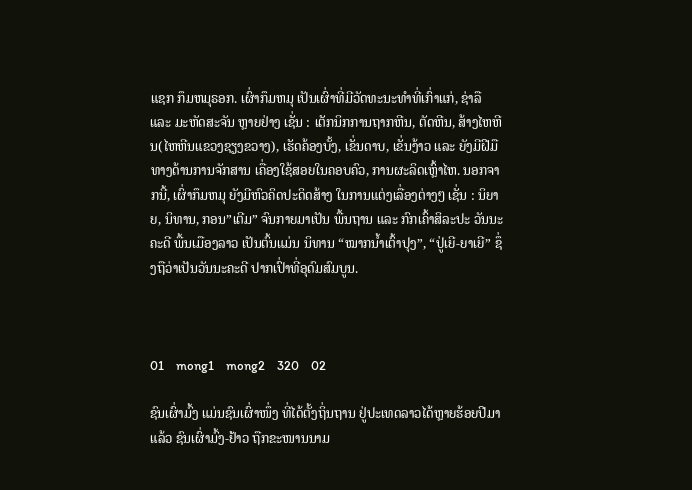ແຊກ ກຶມຫມຸຣອກ. ເຜົ່າກຶມຫມຸ ເປັນເຜົ່າທີ່ມີວັດທະນະທຳທີ່ເກົ່າແກ່, ຊ່າລື ແລະ ມະຫັດສະຈັນ ຫຼາຍຢ່າງ ເຊັ່ນ : ເຕັກນິກການຖາກຫີນ, ຕັດຫີນ, ສ້າງໄຫຫີນ(ໄຫຫີນແຂວງຊຽງຂວາງ), ເຮັດຄ້ອງບັ້ງ, ເຂັ່ນດາບ, ເຂັ່ນງ້າວ ແລະ ຍັງມີຝີມື ທາງດ້ານການຈັກສານ ເຄື່ອງໃຊ້ສອຍໃນຄອບຄົວ, ການຜະລິດເຫຼົ້າໄຫ. ນອກຈາກນີ້, ເຜົ່າກຶມຫມຸ ຍັງມີຫົວຄິດປະດິດສ້າງ ໃນການແຕ່ງເລື່ອງຕ່າງໆ ເຊັ່ນ : ນິຍາຍ, ນິທານ, ກອນ”ເຕີມ” ຈົນກາຍມາເປັນ ພື້ນຖານ ແລະ ກົກເຄົ້າສິລະປະ ວັນນະຄະດີ ພື້ນເມືອງລາວ ເປັນຕົ້ນແມ່ນ ນິທານ “ໝາກນ້ຳເຕົ້າປຸງ”, “ປູ່ເຍີ-ຍາເຍີ” ຊຶ່ງຖືວ່າເປັນວັນນະຄະດີ ປາກເປົ່າທີ່ອຸດົມສົມບູນ.



01    mong1    mong2    320    02

ຊົນເຜົ່າມົ້ງ ແມ່ນຊົນເຜົ່າໜຶ່ງ ທີ່ໄດ້ຕັ້ງຖິ່ນຖານ ຢູ່ປະເທດລາວໄດ້ຫຼາຍຮ້ອຍປີມາແລ້ວ ຊົນເຜົ່າມົ້ງ-ຢ້າວ ຖືກຂະໜານນາມ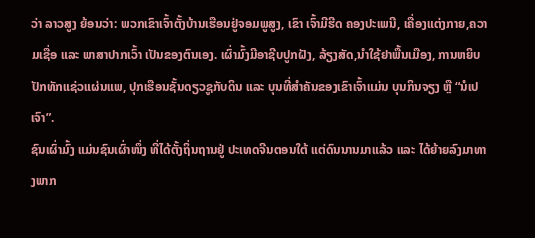ວ່າ ລາວສູງ ຍ້ອນວ່າ: ພວກເຂົາເຈົ້າຕັ້ງບ້ານເຮືອນຢູ່ຈອມພູສູງ, ເຂົາ ເຈົ້າມີຮີດ ຄອງປະເພນີ, ເຄື່ອງແຕ່ງກາຍ,ຄວາມເຊື່ອ ແລະ ພາສາປາກເວົ້າ ເປັນຂອງຕົນເອງ. ເຜົ່າມົ້ງມີອາຊີບປູກຝັງ, ລ້ຽງສັດ,ນຳໃຊ້ຢາພື້ນເມືອງ, ການຫຍິບປັກທັກແຊ່ວແຜ່ນແພ, ປຸກເຮືອນຊັ້ນດຽວຊູກັບດິນ ແລະ ບຸນທີ່ສຳຄັນຂອງເຂົາເຈົ້າແມ່ນ ບຸນກິນຈຽງ ຫຼື “ນໍເປເຈົາ”.
ຊົນເຜົ່າມົ້ງ ແມ່ນຊົນເຜົ່າໜຶ່ງ ທີ່ໄດ້ຕັ້ງຖິ່ນຖານຢູ່ ປະເທດຈີນຕອນໃຕ້ ແຕ່ດົນນານມາແລ້ວ ແລະ ໄດ້ຍ້າຍລົງມາທາງພາກ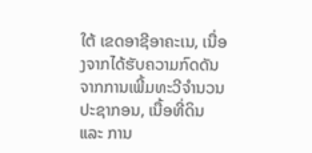ໃຕ້ ເຂດອາຊີອາຄະເນ, ເນື່ອງຈາກໄດ້ຮັບຄວາມກົດດັນ ຈາກການເພີ້ມທະວີຈຳນວນ ປະຊາກອນ, ເນື້ອທີ່ດິນ ແລະ ການ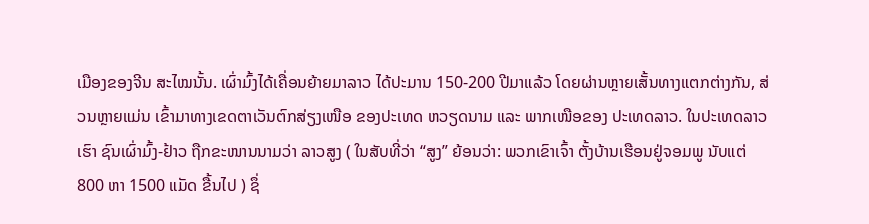ເມືອງຂອງຈີນ ສະໄໝນັ້ນ. ເຜົ່າມົ້ງໄດ້ເຄື່ອນຍ້າຍມາລາວ ໄດ້ປະມານ 150-200 ປີມາແລ້ວ ໂດຍຜ່ານຫຼາຍເສັ້ນທາງແຕກຕ່າງກັນ, ສ່ວນຫຼາຍແມ່ນ ເຂົ້າມາທາງເຂດຕາເວັນຕົກສ່ຽງເໜືອ ຂອງປະເທດ ຫວຽດນາມ ແລະ ພາກເໜືອຂອງ ປະເທດລາວ. ໃນປະເທດລາວເຮົາ ຊົນເຜົ່າມົ້ງ-ຢ້າວ ຖືກຂະໜານນາມວ່າ ລາວສູງ ( ໃນສັບທີ່ວ່າ “ສູງ” ຍ້ອນວ່າ: ພວກເຂົາເຈົ້າ ຕັ້ງບ້ານເຮືອນຢູ່ຈອມພູ ນັບແຕ່ 800 ຫາ 1500 ແມັດ ຂື້ນໄປ ) ຊຶ່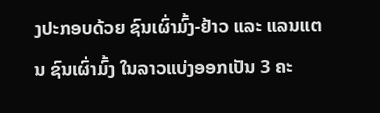ງປະກອບດ້ວຍ ຊົນເຜົ່າມົ້ງ-ຢ້າວ ແລະ ແລນແຕນ ຊົນເຜົ່າມົ້ງ ໃນລາວແບ່ງອອກເປັນ 3 ຄະ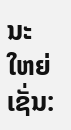ນະໃຫຍ່ ເຊັ່ນ: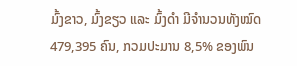ມົ້ງຂາວ, ມົ້ງຂຽວ ແລະ ມົ້ງດຳ ມີຈຳນວນທັງໝົດ 479,395 ຄົນ, ກວມປະມານ 8,5% ຂອງພົນ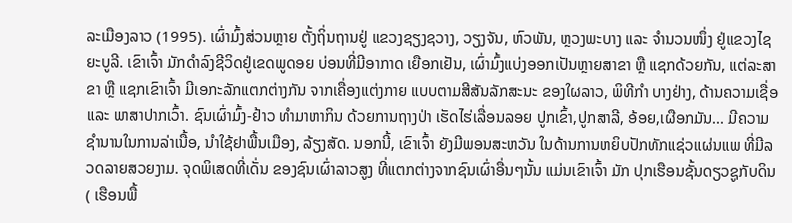ລະເມືອງລາວ (1995). ເຜົ່າມົ້ງສ່ວນຫຼາຍ ຕັ້ງຖິ່ນຖານຢູ່ ແຂວງຊຽງຊວາງ, ວຽງຈັນ, ຫົວພັນ, ຫຼວງພະບາງ ແລະ ຈຳນວນໜຶ່ງ ຢູ່ແຂວງໄຊຍະບູລີ. ເຂົາເຈົ້າ ມັກດຳລົງຊີວິດຢູ່ເຂດພູດອຍ ບ່ອນທີ່ມີອາກາດ ເຍືອກເຢັນ, ເຜົ່າມົ້ງແບ່ງອອກເປັນຫຼາຍສາຂາ ຫຼື ແຊກດ້ວຍກັນ, ແຕ່ລະສາຂາ ຫຼື ແຊກເຂົາເຈົ້າ ມີເອກະລັກແຕກຕ່າງກັນ ຈາກເຄື່ອງແຕ່ງກາຍ ແບບຕາມສີສັນລັກສະນະ ຂອງໃຜລາວ, ພິທີກຳ ບາງຢ່າງ, ດ້ານຄວາມເຊື່ອ ແລະ ພາສາປາກເວົ້າ. ຊົນເຜົ່າມົ້ງ-ຢ້າວ ທຳມາຫາກິນ ດ້ວຍການຖາງປ່າ ເຮັດໄຮ່ເລື່ອນລອຍ ປູກເຂົ້າ,ປູກສາລີ, ອ້ອຍ,ເຜືອກມັນ... ມີຄວາມຊຳນານໃນການລ່າເນື້ອ, ນຳໃຊ້ຢາພື້ນເມືອງ, ລ້ຽງສັດ. ນອກນີ້, ເຂົາເຈົ້າ ຍັງມີພອນສະຫວັນ ໃນດ້ານການຫຍິບປັກທັກແຊ່ວແຜ່ນແພ ທີ່ມີລວດລາຍສວຍງາມ. ຈຸດພິເສດທີ່ເດັ່ນ ຂອງຊົນເຜົ່າລາວສູງ ທີ່ແຕກຕ່າງຈາກຊົນເຜົ່າອື່ນໆນັ້ນ ແມ່ນເຂົາເຈົ້າ ມັກ ປຸກເຮືອນຊັ້ນດຽວຊູກັບດິນ( ເຮືອນພື້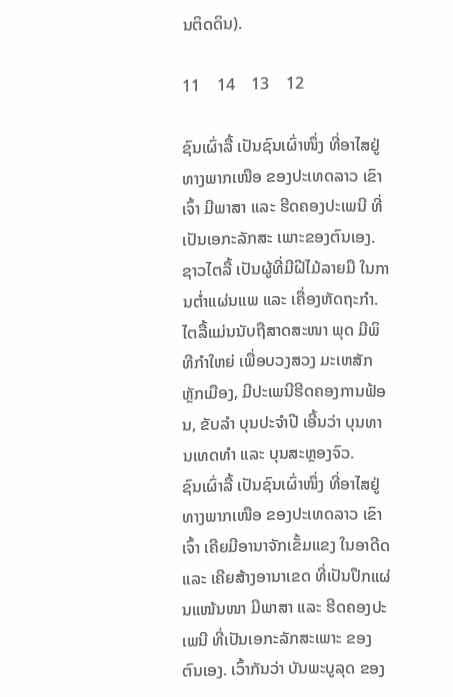ນຕິດດິນ).

11    14    13    12

ຊົນເຜົ່າລື້ ເປັນຊົນເຜົ່າໜຶ່ງ ທີ່ອາໄສຢູ່ທາງພາກເໜືອ ຂອງປະເທດລາວ ເຂົາເຈົ້າ ມີພາສາ ແລະ ຮີດຄອງປະເພນີ ທີ່ເປັນເອກະລັກສະ ເພາະຂອງຕົນເອງ. ຊາວໄຕລື້ ເປັນຜູ້ທີ່ມີຝີໄມ້ລາຍມື ໃນການຕ່ຳແຜ່ນແພ ແລະ ເຄື່ອງຫັດຖະກຳ. ໄຕລື້ແມ່ນນັບຖືສາດສະໜາ ພຸດ ມີພິທີກຳໃຫຍ່ ເພື່ອບວງສວງ ມະເຫສັກຫຼັກເມືອງ, ມີປະເພນີຮີດຄອງການຟ້ອນ, ຂັບລຳ ບຸນປະຈຳປີ ເອີ້ນວ່າ ບຸນທານເທດທຳ ແລະ ບຸນສະຫຼອງຈົວ.
ຊົນເຜົ່າລື້ ເປັນຊົນເຜົ່າໜຶ່ງ ທີ່ອາໄສຢູ່ທາງພາກເໜືອ ຂອງປະເທດລາວ ເຂົາເຈົ້າ ເຄີຍມີອານາຈັກເຂັ້ມແຂງ ໃນອາດີດ ແລະ ເຄີຍສ້າງອານາເຂດ ທີ່ເປັນປຶກແຜ່ນແໜ້ນໜາ ມີພາສາ ແລະ ຮີດຄອງປະເພນີ ທີ່ເປັນເອກະລັກສະເພາະ ຂອງຕົນເອງ. ເວົ້າກັນວ່າ ບັນພະບູລຸດ ຂອງ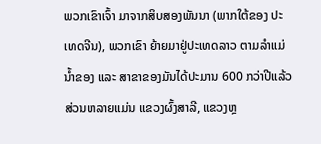ພວກເຂົາເຈົ້າ ມາຈາກສິບສອງພັນນາ (ພາກໃຕ້ຂອງ ປະເທດຈີນ), ພວກເຂົາ ຍ້າຍມາຢູ່ປະເທດລາວ ຕາມລຳແມ່ນ້ຳຂອງ ແລະ ສາຂາຂອງມັນໄດ້ປະມານ 600 ກວ່າປີແລ້ວ ສ່ວນຫລາຍແມ່ນ ແຂວງຜົ້ງສາລີ, ແຂວງຫຼ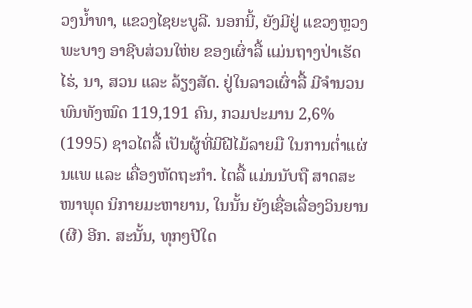ວງນ້ຳທາ, ແຂວງໄຊຍະບູລີ. ນອກນີ້, ຍັງມີຢູ່ ແຂວງຫຼວງພະບາງ ອາຊີບສ່ວນໃຫ່ຍ ຂອງເຜົ່າລື້ ແມ່ນຖາງປ່າເຮັດໄຮ່, ນາ, ສວນ ແລະ ລ້ຽງສັດ. ຢູ່ໃນລາວເຜົ່າລື້ ມີຈຳນວນພົນທັງໝົດ 119,191 ຄົນ, ກວມປະມານ 2,6% (1995) ຊາວໄຕລື້ ເປັນຜູ້ທີ່ມີຝີໄມ້ລາຍມື ໃນການຕ່ຳແຜ່ນແພ ແລະ ເຄື່ອງຫັດຖະກຳ. ໄຕລື້ ແມ່ນນັບຖື ສາດສະໜາພຸດ ນິກາຍມະຫາຍານ, ໃນນັ້ນ ຍັງເຊື່ອເລື່ອງວິນຍານ (ຜີ) ອີກ. ສະນັ້ນ, ທຸກໆປີໃດ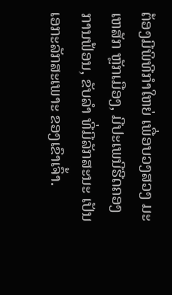ຕ້ອງມີພິທີກຳໃຫຍ່ ເພື່ອບວງສວງ ມະເຫສັກ ຫຼັກເມືອງ, ມີປະເພນີຮີດຄອງການຟ້ອນ, ຂັບລຳ ທີ່ມີລັກສະນະ ເປັນເອກະລັກສະເພາະ ຂອງເຂົາເຈົ້າ.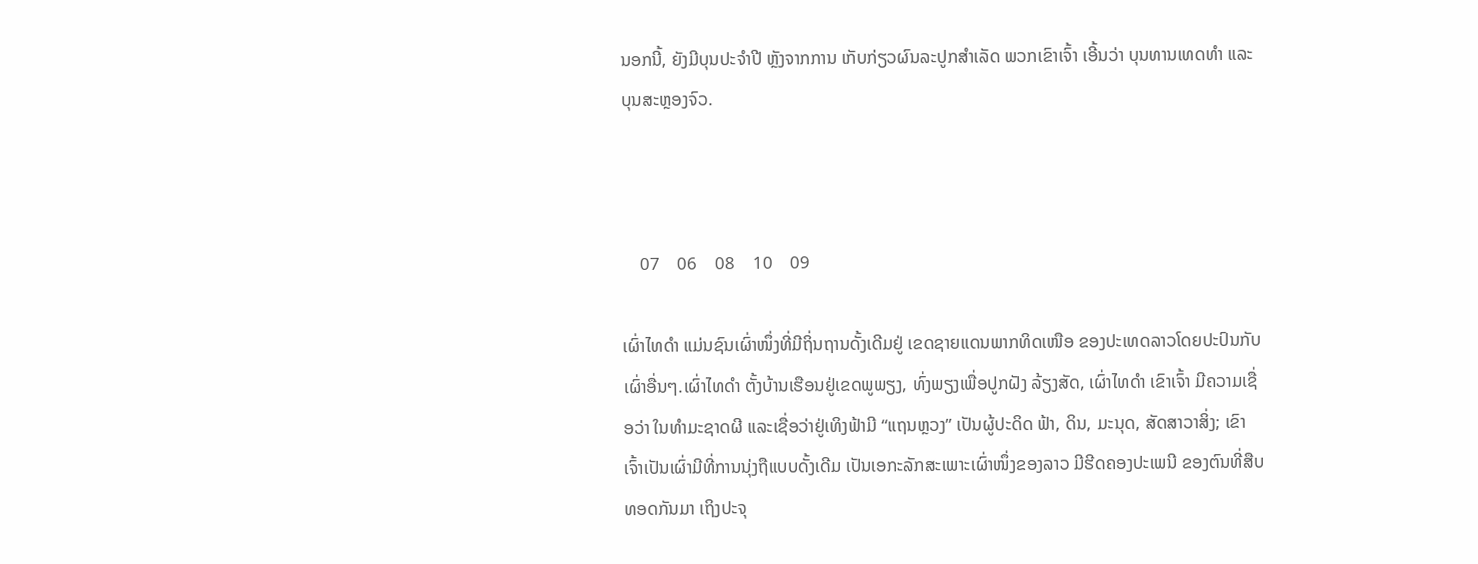ນອກນີ້, ຍັງມີບຸນປະຈຳປີ ຫຼັງຈາກການ ເກັບກ່ຽວຜົນລະປູກສຳເລັດ ພວກເຂົາເຈົ້າ ເອີ້ນວ່າ ບຸນທານເທດທຳ ແລະ ບຸນສະຫຼອງຈົວ.



    07    06    08    10    09

ເຜົ່າໄທດຳ ແມ່ນຊົນເຜົ່າໜຶ່ງທີ່ມີຖິ່ນຖານດັ້ງເດີມຢູ່ ເຂດຊາຍແດນພາກທິດເໜືອ ຂອງປະເທດລາວໂດຍປະປົນກັບເຜົ່າອື່ນໆ.ເຜົ່າໄທດຳ ຕັ້ງບ້ານເຮືອນຢູ່ເຂດພູພຽງ, ທົ່ງພຽງເພື່ອປູກຝັງ ລ້ຽງສັດ, ເຜົ່າໄທດຳ ເຂົາເຈົ້າ ມີຄວາມເຊື່ອວ່າ ໃນທຳມະຊາດຜີ ແລະເຊື່ອວ່າຢູ່ເທິງຟ້າມີ “ແຖນຫຼວງ” ເປັນຜູ້ປະດິດ ຟ້າ, ດິນ, ມະນຸດ, ສັດສາວາສິ່ງ; ເຂົາເຈົ້າເປັນເຜົ່າມີທີ່ການນຸ່ງຖືແບບດັ້ງເດີມ ເປັນເອກະລັກສະເພາະເຜົ່າໜຶ່ງຂອງລາວ ມີຮີດຄອງປະເພນີ ຂອງຕົນທີ່ສືບທອດກັນມາ ເຖິງປະຈຸ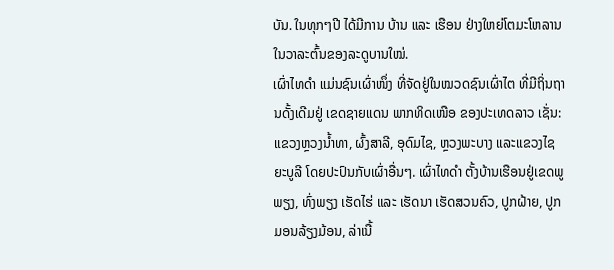ບັນ. ໃນທຸກໆປີ ໄດ້ມີການ ບ້ານ ແລະ ເຮືອນ ຢ່າງໃຫຍ່ໂຕມະໂຫລານ ໃນວາລະຕົ້ນຂອງລະດູບານໃໝ່.
ເຜົ່າໄທດຳ ແມ່ນຊົນເຜົ່າໜຶ່ງ ທີ່ຈັດຢູ່ໃນໝວດຊົນເຜົ່າໄຕ ທີ່ມີຖິ່ນຖານດັ້ງເດີມຢູ່ ເຂດຊາຍແດນ ພາກທິດເໜືອ ຂອງປະເທດລາວ ເຊັ່ນ: ແຂວງຫຼວງນ້ຳທາ, ຜົ້ງສາລີ, ອຸດົມໄຊ, ຫຼວງພະບາງ ແລະແຂວງໄຊຍະບູລີ ໂດຍປະປົນກັບເຜົ່າອື່ນໆ. ເຜົ່າໄທດຳ ຕັ້ງບ້ານເຮືອນຢູ່ເຂດພູພຽງ, ທົ່ງພຽງ ເຮັດໄຮ່ ແລະ ເຮັດນາ ເຮັດສວນຄົວ, ປູກຝ້າຍ, ປູກມອນລ້ຽງມ້ອນ, ລ່າເນື້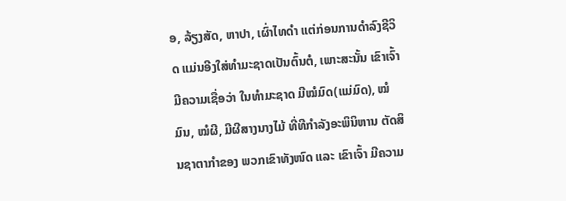ອ, ລ້ຽງສັດ, ຫາປາ, ເຜົ່າໄທດຳ ແຕ່ກ່ອນການດຳລົງຊີວິດ ແມ່ນອີງໃສ່ທຳມະຊາດເປັນຕົ້ນຕໍ, ເພາະສະນັ້ນ ເຂົາເຈົ້າ ມີຄວາມເຊື່ອວ່າ ໃນທຳມະຊາດ ມີໝໍມົດ(ແມ່ມົດ), ໝໍມົນ, ໝໍຜີ, ມີຜີສາງນາງໄມ້ ທີ່ທີກຳລັງອະພິນິຫານ ຕັດສິນຊາຕາກຳຂອງ ພວກເຂົາທັງໜົດ ແລະ ເຂົາເຈົ້າ ມີຄວາມ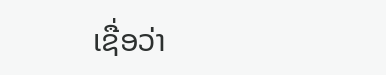ເຊື່ອວ່າ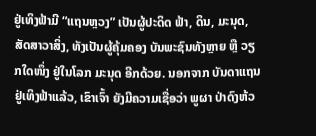ຢູ່ເທິງຟ້າມີ “ແຖນຫຼວງ” ເປັນຜູ້ປະດິດ ຟ້າ, ດິນ, ມະນຸດ, ສັດສາວາສິ່ງ, ທັງເປັນຜູ້ຄຸ້ມຄອງ ບັນພະຊົນທັງຫຼາຍ ຫຼື ວຽກໃດໜຶ່ງ ຢູ່ໃນໂລກ ມະນຸດ ອີກດ້ວຍ. ນອກຈາກ ບັນດາແຖນຢູ່ເທິງຟ້າແລ້ວ, ເຂົາເຈົ້າ ຍັງມີຄວາມເຊື່ອວ່າ ພູຜາ ປ່າດົງຫ້ວ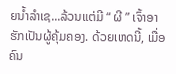ຍນ້ຳລຳເຊ...ລ້ວນແຕ່ມີ “ ຜີ ” ເຈົ້າອາຮັກເປັນຜູ້ຄຸ້ມຄອງ. ດ້ວຍເຫດນີ້, ເມື່ອຄົນ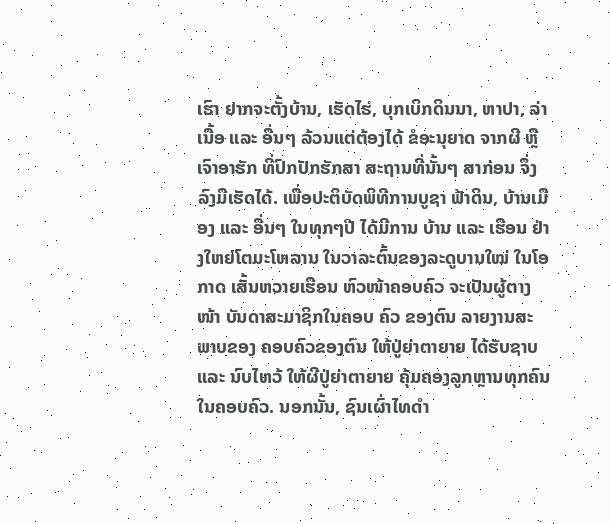ເຮົາ ຢາກຈະຕັ້ງບ້ານ, ເຮັດໄຮ່, ບຸກເບິກດິນນາ, ຫາປາ, ລ່າເນື້ອ ແລະ ອື່ນໆ ລ້ວນແຕ່ຕ້ອງໄດ້ ຂໍອະນຸຍາດ ຈາກຜີ ຫຼື ເຈົາອາຮັກ ທີ່ປົກປັກຮັກສາ ສະຖານທີ່ນັ້ນໆ ສາກ່ອນ ຈຶ່ງລົງມືເຮັດໄດ້. ເພື່ອປະຕິບັດພິທີການບູຊາ ຟ້າດິນ, ບ້ານເມືອງ ແລະ ອື່ນໆ ໃນທຸກໆປີ ໄດ້ມີການ ບ້ານ ແລະ ເຮືອນ ຢ່າງໃຫຍ່ໂຕມະໂຫລານ ໃນວາລະຕົ້ນຂອງລະດູບານໃໝ່ ໃນໂອກາດ ເສັ້ນຫວາຍເຮືອນ ຫົວໜ້າຄອບຄົວ ຈະເປັນຜູ້ຕາງໜ້າ ບັນດາສະມາຊິກໃນຄອບ ຄົວ ຂອງຕົນ ລາຍງານສະພາບຂອງ ຄອບຄົວຂອງຕົນ ໃຫ້ປູ່ຍ່າຕາຍາຍ ໄດ້ຮັບຊາບ ແລະ ນົບໄຫວ້ ໃຫ້ຜີປູ່ຍ່າຕາຍາຍ ຄຸ້ມຄອງລູກຫຼານທຸກຄົນ ໃນຄອບຄົວ. ນອກນັ້ນ, ຊົນເຜົ່າໄທດຳ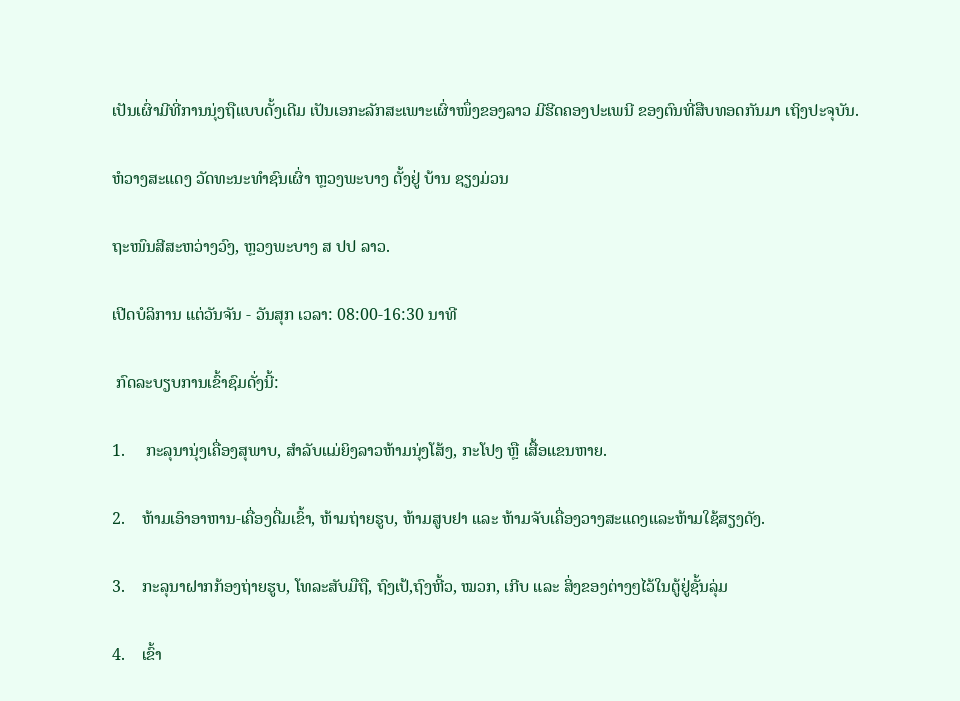ເປັນເຜົ່າມີທີ່ການນຸ່ງຖືແບບດັ້ງເດີມ ເປັນເອກະລັກສະເພາະເຜົ່າໜຶ່ງຂອງລາວ ມີຮີດຄອງປະເພນີ ຂອງຕົນທີ່ສືບທອດກັນມາ ເຖິງປະຈຸບັນ.

ຫໍວາງສະແດງ ວັດທະນະທຳຊົນເຜົ່າ ຫຼວງພະບາງ ຕັ້ງຢູ່ ບ້ານ ຊຽງມ່ວນ

ຖະໜົນສີສະຫວ່າງວົງ, ຫຼວງພະບາງ ສ ປປ ລາວ.

ເປີດບໍລິການ ແຕ່ວັນຈັນ - ວັນສຸກ ເວລາ: 08:00-16:30 ນາທີ

 ກົດລະບຽບການເຂົ້າຊົມດັ່ງນີ້:

1.     ກະລຸນານຸ່ງເຄື່ອງສຸພາບ, ສຳລັບແມ່ຍິງລາວຫ້າມນຸ່ງໂສ້ງ, ກະໂປງ ຫຼື ເສື້ອແຂນຫາຍ.

2.    ຫ້າມເອົາອາຫານ-ເຄື່ອງດື່ມເຂົ້າ, ຫ້າມຖ່າຍຮູບ, ຫ້າມສູບຢາ ແລະ ຫ້າມຈັບເຄື່ອງວາງສະແດງແລະຫ້າມໃຊ້ສຽງດັງ.

3.    ກະລຸນາຝາກກ້ອງຖ່າຍຮູບ, ໂທລະສັບມືຖື, ຖົງເປ້,ຖົງຫີ້ວ, ໝວກ, ເກີບ ແລະ ສິ່ງຂອງຕ່າງໆໄວ້ໃນຕູ້ຢູ່ຊັ້ນລຸ່ມ

4.    ເຂົ້າ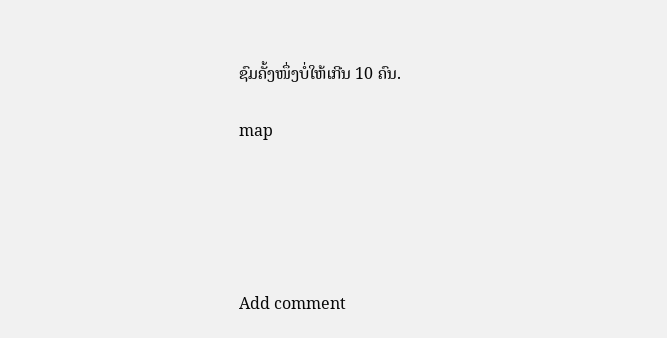ຊົມຄັ້ງໜຶ່ງບໍ່ໃຫ້ເກີນ 10 ຄົນ.

map





Add comment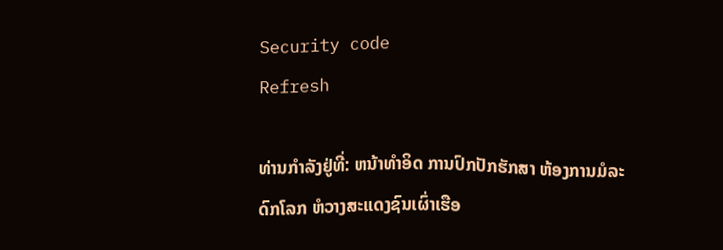Security code
Refresh

ທ່ານກຳລັງຢູ່ທີ່: ຫນ້າທຳອິດ ການປົກປັກຮັກສາ ຫ້ອງການມໍລະດົກໂລກ ຫໍວາງສະແດງຊົນເຜົ່າເຮືອ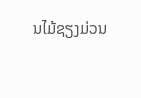ນໄມ້ຊຽງມ່ວນ